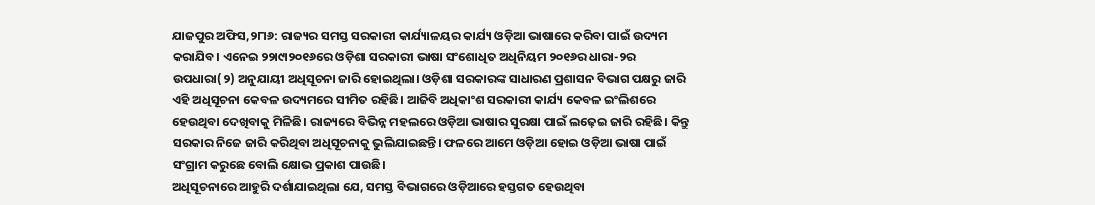ଯାଜପୁର ଅଫିସ,୨୮ା୬: ରାଜ୍ୟର ସମସ୍ତ ସରକାରୀ କାର୍ଯ୍ୟାଳୟର କାର୍ଯ୍ୟ ଓଡ଼ିଆ ଭାଷାରେ କରିବା ପାଇଁ ଉଦ୍ୟମ କରାଯିବ। ଏନେଇ ୨୨ା୯ା୨୦୧୬ରେ ଓଡ଼ିଶା ସରକାରୀ ଭାଷା ସଂଶୋଧିତ ଅଧିନିୟମ ୨୦୧୬ର ଧାରା-୨ର ଉପଧାରା(୨) ଅନୁଯାୟୀ ଅଧିସୂଚନା ଜାରି ହୋଇଥିଲା। ଓଡ଼ିଶା ସରକାରଙ୍କ ସାଧାରଣ ପ୍ରଶାସନ ବିଭାଗ ପକ୍ଷରୁ ଜାରି ଏହି ଅଧିସୂଚନା କେବଳ ଉଦ୍ୟମରେ ସୀମିତ ରହିଛି। ଆଜିବି ଅଧିକାଂଶ ସରକାରୀ କାର୍ଯ୍ୟ କେବଳ ଇଂଲିଶରେ ହେଉଥିବା ଦେଖିବାକୁ ମିଳିଛି। ରାଜ୍ୟରେ ବିଭିନ୍ନ ମହଲରେ ଓଡ଼ିଆ ଭାଷାର ସୁରକ୍ଷା ପାଇଁ ଲଢ଼େଇ ଜାରି ରହିଛି। କିନ୍ତୁ ସରକାର ନିଜେ ଜାରି କରିଥିବା ଅଧିସୂଚନାକୁ ଭୁଲିଯାଇଛନ୍ତି। ଫଳରେ ଆମେ ଓଡ଼ିଆ ହୋଇ ଓଡ଼ିଆ ଭାଷା ପାଇଁ ସଂଗ୍ରାମ କରୁଛେ ବୋଲି କ୍ଷୋଭ ପ୍ରକାଶ ପାଉଛି।
ଅଧିସୂଚନାରେ ଆହୁରି ଦର୍ଶାଯାଇଥିଲା ଯେ, ସମସ୍ତ ବିଭାଗରେ ଓଡ଼ିଆରେ ହସ୍ତଗତ ହେଉଥିବା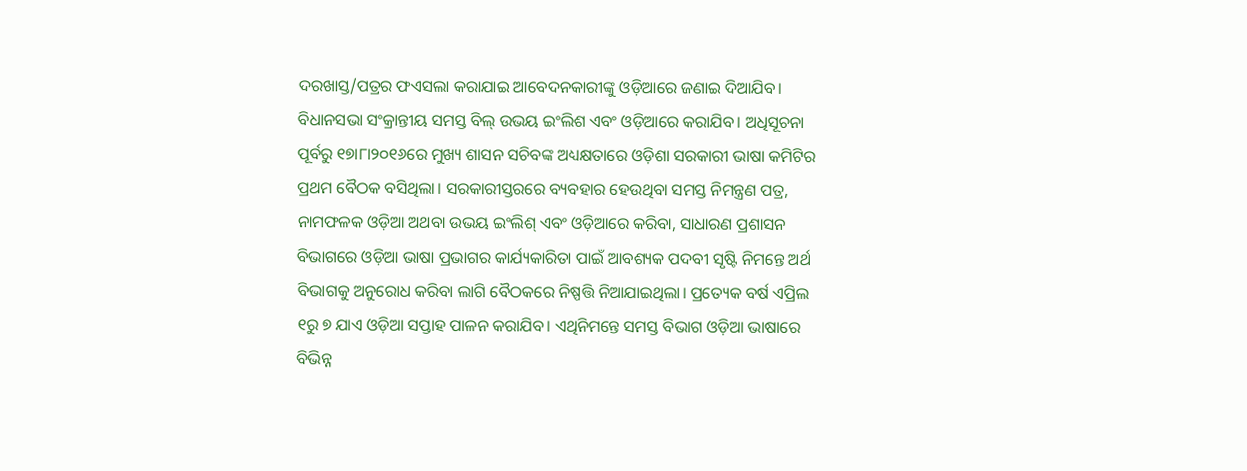ଦରଖାସ୍ତ/ପତ୍ରର ଫଏସଲା କରାଯାଇ ଆବେଦନକାରୀଙ୍କୁ ଓଡ଼ିଆରେ ଜଣାଇ ଦିଆଯିବ। ବିଧାନସଭା ସଂକ୍ରାନ୍ତୀୟ ସମସ୍ତ ବିଲ୍ ଉଭୟ ଇଂଲିଶ ଏବଂ ଓଡ଼ିଆରେ କରାଯିବ। ଅଧିସୂଚନା ପୂର୍ବରୁ ୧୭ା୮ା୨୦୧୬ରେ ମୁଖ୍ୟ ଶାସନ ସଚିବଙ୍କ ଅଧ୍ୟକ୍ଷତାରେ ଓଡ଼ିଶା ସରକାରୀ ଭାଷା କମିଟିର ପ୍ରଥମ ବୈଠକ ବସିଥିଲା। ସରକାରୀସ୍ତରରେ ବ୍ୟବହାର ହେଉଥିବା ସମସ୍ତ ନିମନ୍ତ୍ରଣ ପତ୍ର, ନାମଫଳକ ଓଡ଼ିଆ ଅଥବା ଉଭୟ ଇଂଲିଶ୍ ଏବଂ ଓଡ଼ିଆରେ କରିବା, ସାଧାରଣ ପ୍ରଶାସନ ବିଭାଗରେ ଓଡ଼ିଆ ଭାଷା ପ୍ରଭାଗର କାର୍ଯ୍ୟକାରିତା ପାଇଁ ଆବଶ୍ୟକ ପଦବୀ ସୃଷ୍ଟି ନିମନ୍ତେ ଅର୍ଥ ବିଭାଗକୁ ଅନୁରୋଧ କରିବା ଲାଗି ବୈଠକରେ ନିଷ୍ପତ୍ତି ନିଆଯାଇଥିଲା। ପ୍ରତ୍ୟେକ ବର୍ଷ ଏପ୍ରିଲ ୧ରୁ ୭ ଯାଏ ଓଡ଼ିଆ ସପ୍ତାହ ପାଳନ କରାଯିବ। ଏଥିନିମନ୍ତେ ସମସ୍ତ ବିଭାଗ ଓଡ଼ିଆ ଭାଷାରେ ବିଭିନ୍ନ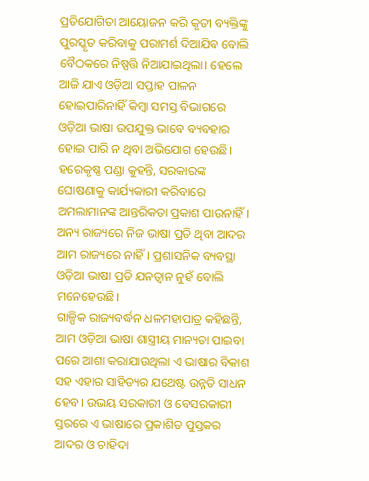ପ୍ରତିଯୋଗିତା ଆୟୋଜନ କରି କୃତୀ ବ୍ୟକ୍ତିଙ୍କୁ ପୁରସ୍କୃତ କରିବାକୁ ପରାମର୍ଶ ଦିଆଯିବ ବୋଲି ବୈଠକରେ ନିଷ୍ପତ୍ତି ନିଆଯାଇଥିଲା। ହେଲେ ଆଜି ଯାଏ ଓଡ଼ିଆ ସପ୍ତାହ ପାଳନ ହୋଇପାରିନାହିଁ କିମ୍ବା ସମସ୍ତ ବିଭାଗରେ ଓଡ଼ିଆ ଭାଷା ଉପଯୁକ୍ତ ଭାବେ ବ୍ୟବହାର ହୋଇ ପାରି ନ ଥିବା ଅଭିଯୋଗ ହେଉଛି। ହରେକୃଷ୍ଣ ପଣ୍ଡା କୁହନ୍ତି, ସରକାରଙ୍କ ଘୋଷଣାକୁ କାର୍ଯ୍ୟକାରୀ କରିବାରେ ଅମଲାମାନଙ୍କ ଆନ୍ତରିକତା ପ୍ରକାଶ ପାଉନାହିଁ। ଅନ୍ୟ ରାଜ୍ୟରେ ନିଜ ଭାଷା ପ୍ରତି ଥିବା ଆଦର ଆମ ରାଜ୍ୟରେ ନାହିଁ। ପ୍ରଶାସନିକ ବ୍ୟବସ୍ଥା ଓଡ଼ିଆ ଭାଷା ପ୍ରତି ଯନତ୍ବାନ ନୁହଁ ବୋଲି ମନେହେଉଛି।
ଗାଳ୍ପିକ ରାଜ୍ୟବର୍ଦ୍ଧନ ଧଳମହାପାତ୍ର କହିଛନ୍ତି, ଆମ ଓଡ଼ିଆ ଭାଷା ଶାସ୍ତ୍ରୀୟ ମାନ୍ୟତା ପାଇବା ପରେ ଆଶା କରାଯାଉଥିଲା ଏ ଭାଷାର ବିକାଶ ସହ ଏହାର ସାହିତ୍ୟର ଯଥେଷ୍ଟ ଉନ୍ନତି ସାଧନ ହେବ। ଉଭୟ ସରକାରୀ ଓ ବେସରକାରୀ ସ୍ତରରେ ଏ ଭାଷାରେ ପ୍ରକାଶିତ ପୁସ୍ତକର ଆଦର ଓ ଚାହିଦା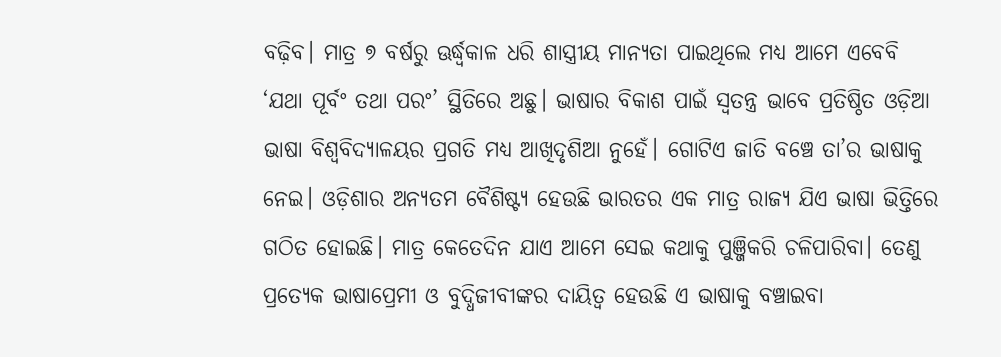ବଢ଼ିବ। ମାତ୍ର ୭ ବର୍ଷରୁ ଊର୍ଦ୍ଧ୍ୱକାଳ ଧରି ଶାସ୍ତ୍ରୀୟ ମାନ୍ୟତା ପାଇଥିଲେ ମଧ୍ୟ ଆମେ ଏବେବି ‘ଯଥା ପୂର୍ବଂ ତଥା ପରଂ’ ସ୍ଥିତିରେ ଅଛୁ। ଭାଷାର ବିକାଶ ପାଇଁ ସ୍ବତନ୍ତ୍ର ଭାବେ ପ୍ରତିଷ୍ଠିତ ଓଡ଼ିଆ ଭାଷା ବିଶ୍ୱବିଦ୍ୟାଳୟର ପ୍ରଗତି ମଧ୍ୟ ଆଖିଦୃଶିଆ ନୁହେଁ। ଗୋଟିଏ ଜାତି ବଞ୍ଚେ ତା’ର ଭାଷାକୁ ନେଇ। ଓଡ଼ିଶାର ଅନ୍ୟତମ ବୈଶିଷ୍ଟ୍ୟ ହେଉଛି ଭାରତର ଏକ ମାତ୍ର ରାଜ୍ୟ ଯିଏ ଭାଷା ଭିତ୍ତିରେ ଗଠିତ ହୋଇଛି। ମାତ୍ର କେତେଦିନ ଯାଏ ଆମେ ସେଇ କଥାକୁ ପୁଞ୍ଜିକରି ଚଳିପାରିବା। ତେଣୁ ପ୍ରତ୍ୟେକ ଭାଷାପ୍ରେମୀ ଓ ବୁଦ୍ଧିଜୀବୀଙ୍କର ଦାୟିତ୍ୱ ହେଉଛି ଏ ଭାଷାକୁ ବଞ୍ଚାଇବା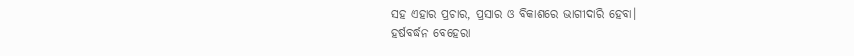ସହ ଏହାର ପ୍ରଚାର, ପ୍ରସାର ଓ ବିକାଶରେ ଭାଗୀଦାରି ହେବା।
ହର୍ଷବର୍ଦ୍ଧନ ବେହେରା